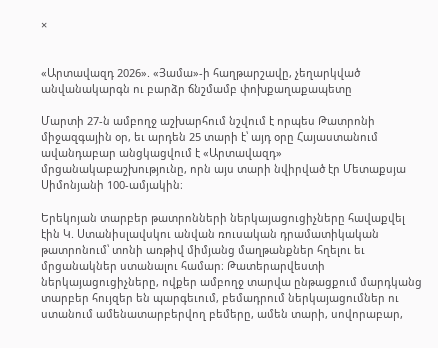×


«Արտավազդ 2026». «Յամա»-ի հաղթարշավը, չեղարկված անվանակարգն ու բարձր ճնշմամբ փոխքաղաքապետը

Մարտի 27-ն ամբողջ աշխարհում նշվում է որպես Թատրոնի միջազգային օր, եւ արդեն 25 տարի է՝ այդ օրը Հայաստանում ավանդաբար անցկացվում է «Արտավազդ» մրցանակաբաշխությունը, որն այս տարի նվիրված էր Մետաքսյա Սիմոնյանի 100-ամյակին։

Երեկոյան տարբեր թատրոնների ներկայացուցիչները հավաքվել էին Կ. Ստանիսլավսկու անվան ռուսական դրամատիկական թատրոնում՝ տոնի առթիվ միմյանց մաղթանքներ հղելու եւ մրցանակներ ստանալու համար։ Թատերարվեստի ներկայացուցիչները, ովքեր ամբողջ տարվա ընթացքում մարդկանց տարբեր հույզեր են պարգեւում, բեմադրում ներկայացումներ ու ստանում ամենատարբերվող բեմերը, ամեն տարի, սովորաբար,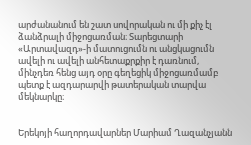արժանանում են շատ սովորական ու մի քիչ էլ ձանձրալի միջոցառման։ Տարեցտարի «Արտավազդ»-ի մատուցումն ու անցկացումն ավելի ու ավելի անհետաքրքիր է դառնում, մինչդեռ հենց այդ օրը գեղեցիկ միջոցառմամբ պետք է ազդարարվի թատերական տարվա մեկնարկը։


Երեկոյի հաղորդավարներ Մարիամ Ղազանչյանն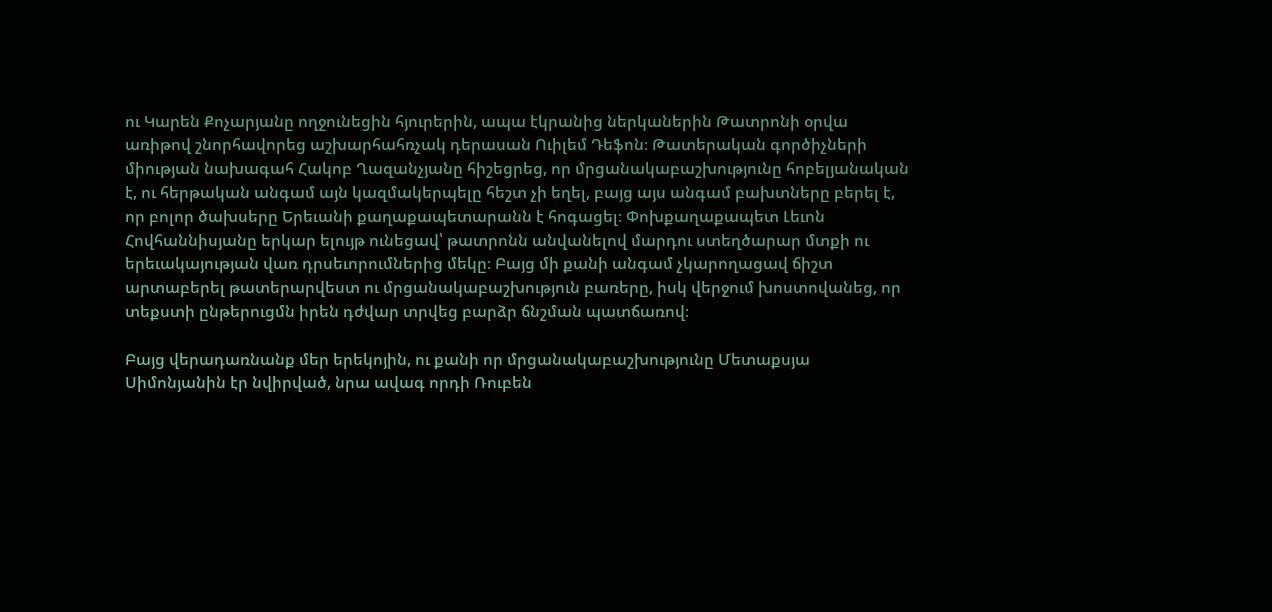ու Կարեն Քոչարյանը ողջունեցին հյուրերին, ապա էկրանից ներկաներին Թատրոնի օրվա առիթով շնորհավորեց աշխարհահռչակ դերասան Ուիլեմ Դեֆոն։ Թատերական գործիչների միության նախագահ Հակոբ Ղազանչյանը հիշեցրեց, որ մրցանակաբաշխությունը հոբելյանական է, ու հերթական անգամ այն կազմակերպելը հեշտ չի եղել, բայց այս անգամ բախտները բերել է, որ բոլոր ծախսերը Երեւանի քաղաքապետարանն է հոգացել։ Փոխքաղաքապետ Լեւոն Հովհաննիսյանը երկար ելույթ ունեցավ՝ թատրոնն անվանելով մարդու ստեղծարար մտքի ու երեւակայության վառ դրսեւորումներից մեկը։ Բայց մի քանի անգամ չկարողացավ ճիշտ արտաբերել թատերարվեստ ու մրցանակաբաշխություն բառերը, իսկ վերջում խոստովանեց, որ տեքստի ընթերուցմն իրեն դժվար տրվեց բարձր ճնշման պատճառով։

Բայց վերադառնանք մեր երեկոյին, ու քանի որ մրցանակաբաշխությունը Մետաքսյա Սիմոնյանին էր նվիրված, նրա ավագ որդի Ռուբեն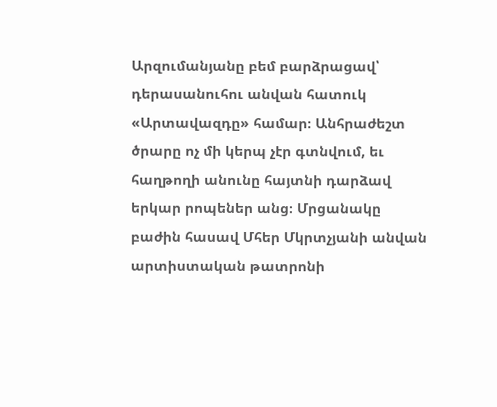Արզումանյանը բեմ բարձրացավ՝ դերասանուհու անվան հատուկ «Արտավազդը» համար։ Անհրաժեշտ ծրարը ոչ մի կերպ չէր գտնվում, եւ հաղթողի անունը հայտնի դարձավ երկար րոպեներ անց։ Մրցանակը բաժին հասավ Մհեր Մկրտչյանի անվան արտիստական թատրոնի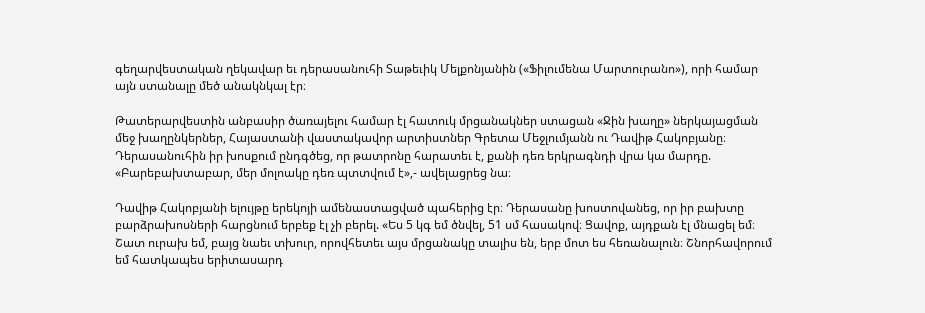գեղարվեստական ղեկավար եւ դերասանուհի Տաթեւիկ Մելքոնյանին («Ֆիլումենա Մարտուրանո»), որի համար այն ստանալը մեծ անակնկալ էր։

Թատերարվեստին անբասիր ծառայելու համար էլ հատուկ մրցանակներ ստացան «Ջին խաղը» ներկայացման մեջ խաղընկերներ, Հայաստանի վաստակավոր արտիստներ Գրետա Մեջլումյանն ու Դավիթ Հակոբյանը։ Դերասանուհին իր խոսքում ընդգծեց, որ թատրոնը հարատեւ է, քանի դեռ երկրագնդի վրա կա մարդը. «Բարեբախտաբար, մեր մոլոակը դեռ պտտվում է»,- ավելացրեց նա։

Դավիթ Հակոբյանի ելույթը երեկոյի ամենաստացված պահերից էր։ Դերասանը խոստովանեց, որ իր բախտը բարձրախոսների հարցնում երբեք էլ չի բերել. «Ես 5 կգ եմ ծնվել, 51 սմ հասակով։ Ցավոք, այդքան էլ մնացել եմ։ Շատ ուրախ եմ, բայց նաեւ տխուր, որովհետեւ այս մրցանակը տալիս են, երբ մոտ ես հեռանալուն։ Շնորհավորում եմ հատկապես երիտասարդ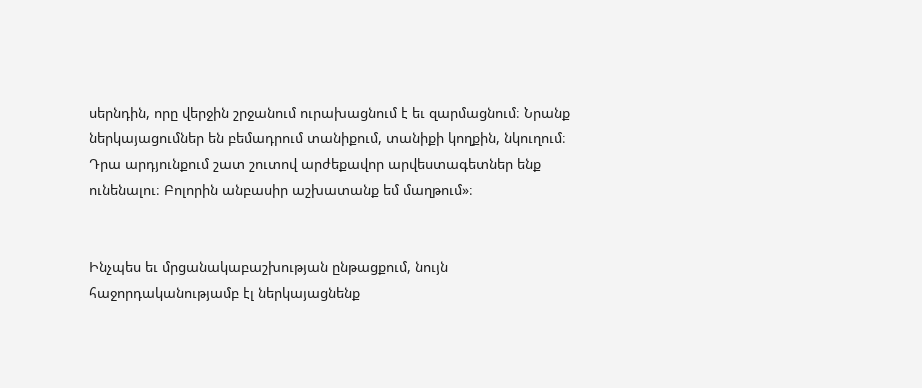սերնդին, որը վերջին շրջանում ուրախացնում է եւ զարմացնում։ Նրանք ներկայացումներ են բեմադրում տանիքում, տանիքի կողքին, նկուղում։ Դրա արդյունքում շատ շուտով արժեքավոր արվեստագետներ ենք ունենալու։ Բոլորին անբասիր աշխատանք եմ մաղթում»։


Ինչպես եւ մրցանակաբաշխության ընթացքում, նույն հաջորդականությամբ էլ ներկայացնենք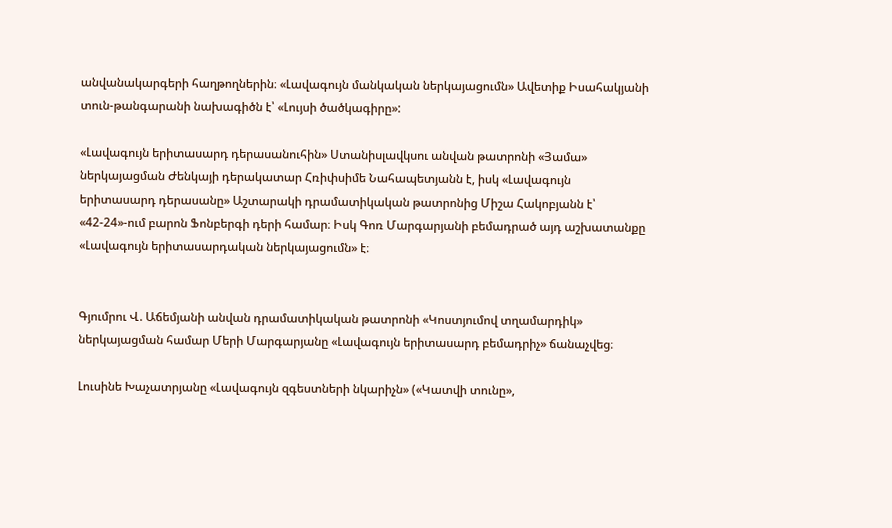անվանակարգերի հաղթողներին։ «Լավագույն մանկական ներկայացումն» Ավետիք Իսահակյանի տուն-թանգարանի նախագիծն է՝ «Լույսի ծածկագիրը»:

«Լավագույն երիտասարդ դերասանուհին» Ստանիսլավկսու անվան թատրոնի «Յամա» ներկայացման Ժենկայի դերակատար Հռիփսիմե Նահապետյանն է, իսկ «Լավագույն երիտասարդ դերասանը» Աշտարակի դրամատիկական թատրոնից Միշա Հակոբյանն է՝ «42-24»-ում բարոն Ֆոնբերգի դերի համար։ Իսկ Գոռ Մարգարյանի բեմադրած այդ աշխատանքը «Լավագույն երիտասարդական ներկայացումն» է։


Գյումրու Վ. Աճեմյանի անվան դրամատիկական թատրոնի «Կոստյումով տղամարդիկ» ներկայացման համար Մերի Մարգարյանը «Լավագույն երիտասարդ բեմադրիչ» ճանաչվեց։

Լուսինե Խաչատրյանը «Լավագույն զգեստների նկարիչն» («Կատվի տունը»,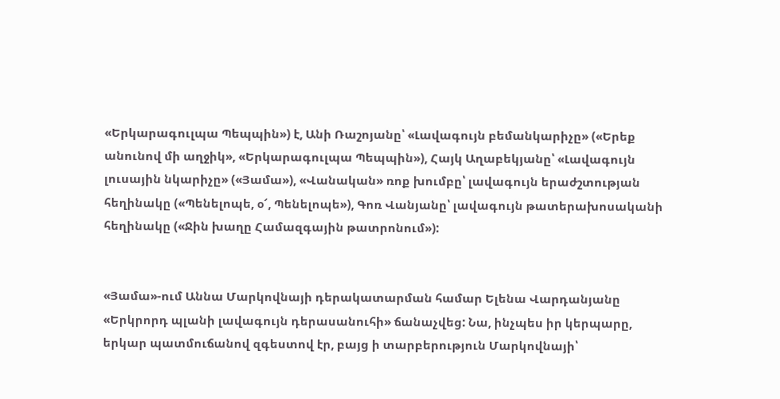«Երկարագուլպա Պեպպին») է, Անի Ռաշոյանը՝ «Լավագույն բեմանկարիչը» («Երեք անունով մի աղջիկ», «Երկարագուլպա Պեպպին»), Հայկ Աղաբեկյանը՝ «Լավագույն լուսային նկարիչը» («Յամա»), «Վանական» ռոք խումբը՝ լավագույն երաժշտության հեղինակը («Պենելոպե, օ՜, Պենելոպե»), Գոռ Վանյանը՝ լավագույն թատերախոսականի հեղինակը («Ջին խաղը Համազգային թատրոնում»):


«Յամա»-ում Աննա Մարկովնայի դերակատարման համար Ելենա Վարդանյանը «Երկրորդ պլանի լավագույն դերասանուհի» ճանաչվեց: Նա, ինչպես իր կերպարը, երկար պատմուճանով զգեստով էր, բայց ի տարբերություն Մարկովնայի՝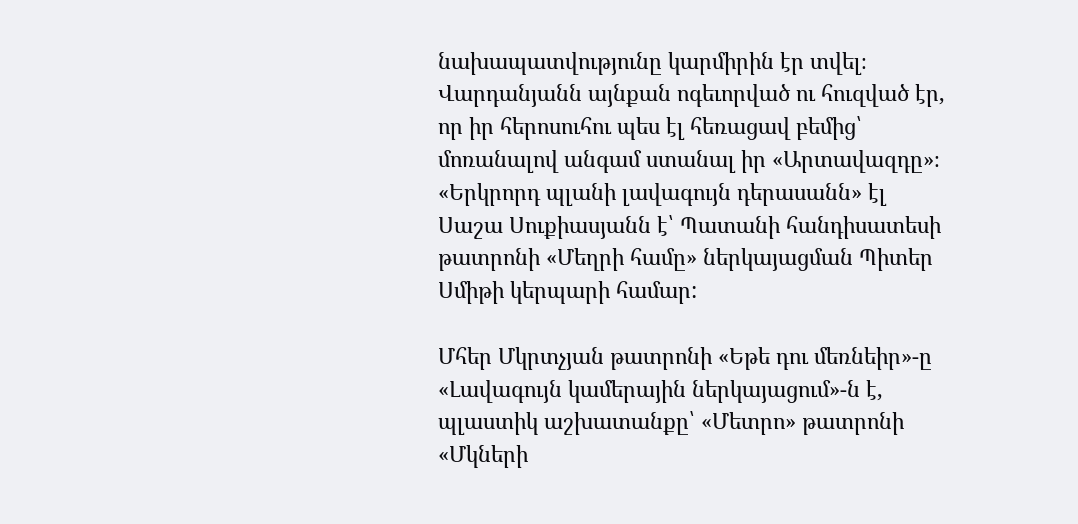նախապատվությունը կարմիրին էր տվել։ Վարդանյանն այնքան ոգեւորված ու հուզված էր, որ իր հերոսուհու պես էլ հեռացավ բեմից՝ մոռանալով անգամ ստանալ իր «Արտավազդը»։ «Երկրորդ պլանի լավագույն դերասանն» էլ Սաշա Սուքիասյանն է՝ Պատանի հանդիսատեսի թատրոնի «Մեղրի համը» ներկայացման Պիտեր Սմիթի կերպարի համար:

Մհեր Մկրտչյան թատրոնի «Եթե դու մեռնեիր»-ը «Լավագույն կամերային ներկայացում»-ն է, պլաստիկ աշխատանքը՝ «Մետրո» թատրոնի «Մկների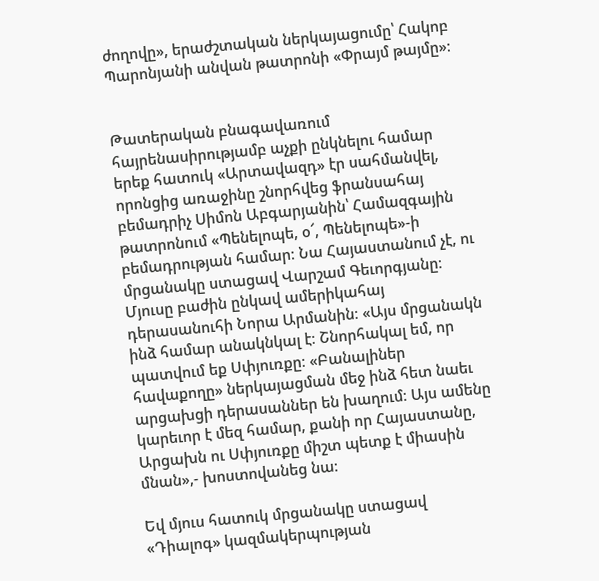ժողովը», երաժշտական ներկայացումը՝ Հակոբ Պարոնյանի անվան թատրոնի «Փրայմ թայմը»։


Թատերական բնագավառում հայրենասիրությամբ աչքի ընկնելու համար երեք հատուկ «Արտավազդ» էր սահմանվել, որոնցից առաջինը շնորհվեց ֆրանսահայ բեմադրիչ Սիմոն Աբգարյանին՝ Համազգային թատրոնում «Պենելոպե, օ՜, Պենելոպե»-ի բեմադրության համար։ Նա Հայաստանում չէ, ու մրցանակը ստացավ Վարշամ Գեւորգյանը։ Մյուսը բաժին ընկավ ամերիկահայ դերասանուհի Նորա Արմանին։ «Այս մրցանակն ինձ համար անակնկալ է։ Շնորհակալ եմ, որ պատվում եք Սփյուռքը։ «Բանալիներ հավաքողը» ներկայացման մեջ ինձ հետ նաեւ արցախցի դերասաններ են խաղում։ Այս ամենը կարեւոր է մեզ համար, քանի որ Հայաստանը, Արցախն ու Սփյուռքը միշտ պետք է միասին մնան»,- խոստովանեց նա։

Եվ մյուս հատուկ մրցանակը ստացավ «Դիալոգ» կազմակերպության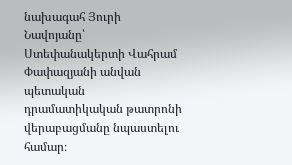նախագահ Յուրի Նավոյանը՝ Ստեփանակերտի Վահրամ Փափազյանի անվան պետական դրամատիկական թատրոնի վերաբացմանը նպաստելու համար։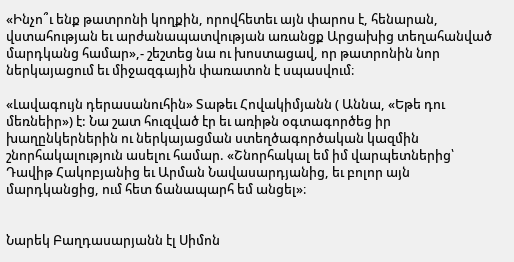«Ինչո՞ւ ենք թատրոնի կողքին, որովհետեւ այն փարոս է, հենարան, վստահության եւ արժանապատվության առանցք Արցախից տեղահանված մարդկանց համար»,- շեշտեց նա ու խոստացավ, որ թատրոնին նոր ներկայացում եւ միջազգային փառատոն է սպասվում։

«Լավագույն դերասանուհին» Տաթեւ Հովակիմյանն ( Աննա, «Եթե դու մեռնեիր») է: Նա շատ հուզված էր եւ առիթն օգտագործեց իր խաղընկերներին ու ներկայացման ստեղծագործական կազմին շնորհակալություն ասելու համար. «Շնորհակալ եմ իմ վարպետներից՝ Դավիթ Հակոբյանից եւ Արման Նավասարդյանից, եւ բոլոր այն մարդկանցից, ում հետ ճանապարհ եմ անցել»։


Նարեկ Բաղդասարյանն էլ Սիմոն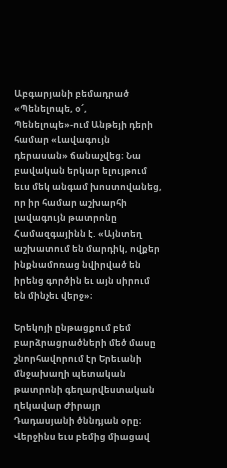Աբգարյանի բեմադրած «Պենելոպե, օ՜, Պենելոպե»-ում Անթեյի դերի համար «Լավագույն դերասան» ճանաչվեց։ Նա բավական երկար ելույթում եւս մեկ անգամ խոստովանեց, որ իր համար աշխարհի լավագույն թատրոնը Համազգայինն է. «Այնտեղ աշխատում են մարդիկ, ովքեր ինքնամոռաց նվիրված են իրենց գործին եւ այն սիրում են մինչեւ վերջ»։

Երեկոյի ընթացքում բեմ բարձրացրածների մեծ մասը շնորհավորում էր Երեւանի մնջախաղի պետական թատրոնի գեղարվեստական ղեկավար Ժիրայր Դադասյանի ծննդյան օրը։ Վերջինս եւս բեմից միացավ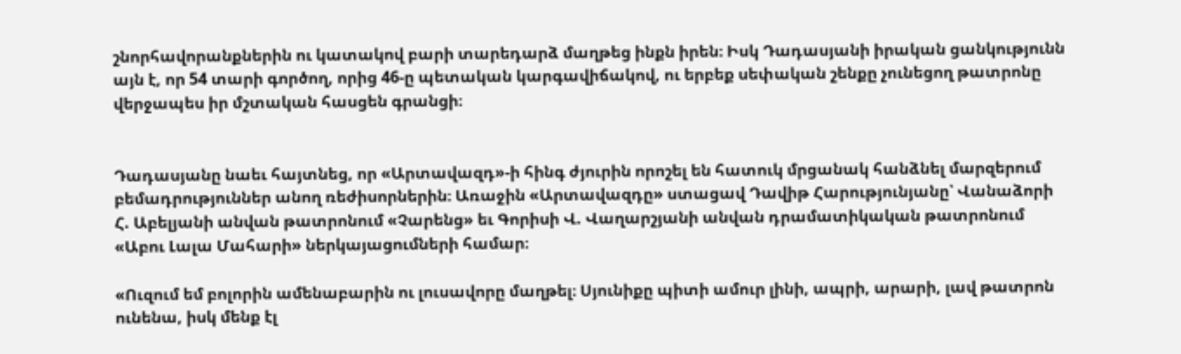շնորհավորանքներին ու կատակով բարի տարեդարձ մաղթեց ինքն իրեն։ Իսկ Դադասյանի իրական ցանկությունն այն է, որ 54 տարի գործող, որից 46-ը պետական կարգավիճակով, ու երբեք սեփական շենքը չունեցող թատրոնը վերջապես իր մշտական հասցեն գրանցի։


Դադասյանը նաեւ հայտնեց, որ «Արտավազդ»-ի հինգ ժյուրին որոշել են հատուկ մրցանակ հանձնել մարզերում բեմադրություններ անող ռեժիսորներին։ Առաջին «Արտավազդը» ստացավ Դավիթ Հարությունյանը՝ Վանաձորի Հ. Աբելյանի անվան թատրոնում «Չարենց» եւ Գորիսի Վ. Վաղարշյանի անվան դրամատիկական թատրոնում «Աբու Լալա Մահարի» ներկայացումների համար։

«Ուզում եմ բոլորին ամենաբարին ու լուսավորը մաղթել։ Սյունիքը պիտի ամուր լինի, ապրի, արարի, լավ թատրոն ունենա, իսկ մենք էլ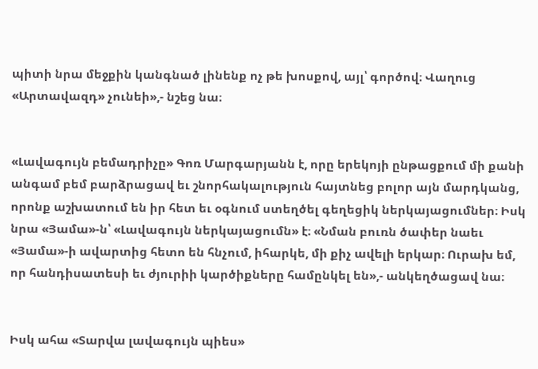պիտի նրա մեջքին կանգնած լինենք ոչ թե խոսքով, այլ՝ գործով։ Վաղուց «Արտավազդ» չունեի»,- նշեց նա։


«Լավագույն բեմադրիչը» Գոռ Մարգարյանն է, որը երեկոյի ընթացքում մի քանի անգամ բեմ բարձրացավ եւ շնորհակալություն հայտնեց բոլոր այն մարդկանց, որոնք աշխատում են իր հետ եւ օգնում ստեղծել գեղեցիկ ներկայացումներ։ Իսկ նրա «Յամա»-ն՝ «Լավագույն ներկայացումն» է։ «Նման բուռն ծափեր նաեւ «Յամա»-ի ավարտից հետո են հնչում, իհարկե, մի քիչ ավելի երկար։ Ուրախ եմ, որ հանդիսատեսի եւ ժյուրիի կարծիքները համընկել են»,- անկեղծացավ նա։


Իսկ ահա «Տարվա լավագույն պիես»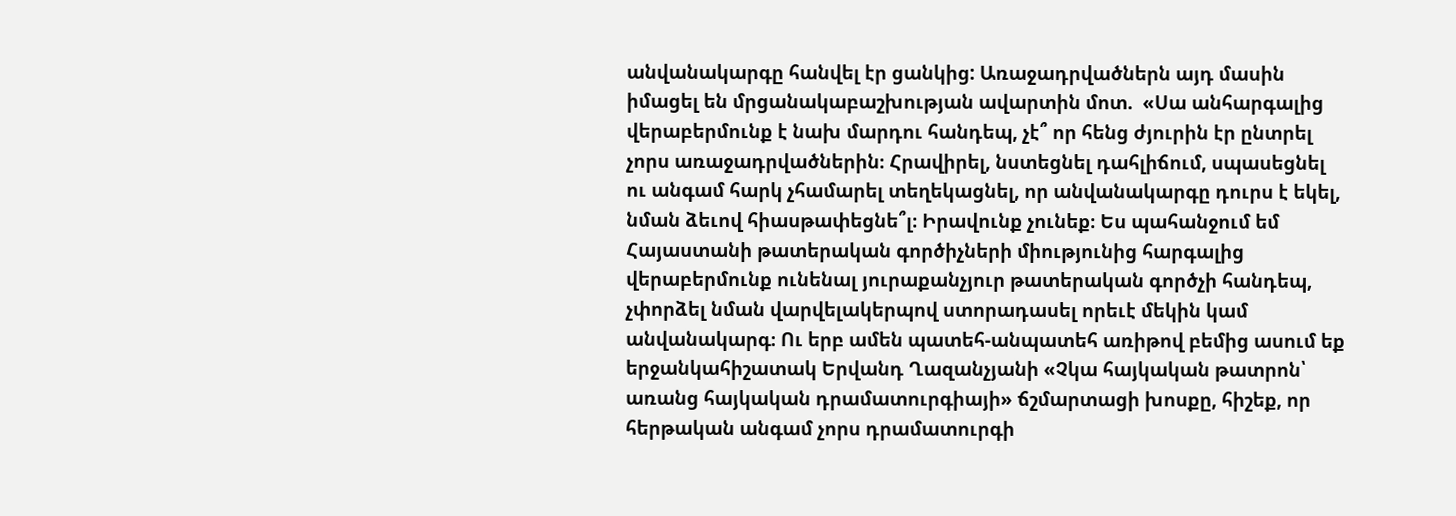անվանակարգը հանվել էր ցանկից: Առաջադրվածներն այդ մասին իմացել են մրցանակաբաշխության ավարտին մոտ.  «Սա անհարգալից վերաբերմունք է նախ մարդու հանդեպ, չէ՞ որ հենց ժյուրին էր ընտրել չորս առաջադրվածներին։ Հրավիրել, նստեցնել դահլիճում, սպասեցնել ու անգամ հարկ չհամարել տեղեկացնել, որ անվանակարգը դուրս է եկել, նման ձեւով հիասթափեցնե՞լ։ Իրավունք չունեք։ Ես պահանջում եմ Հայաստանի թատերական գործիչների միությունից հարգալից վերաբերմունք ունենալ յուրաքանչյուր թատերական գործչի հանդեպ, չփորձել նման վարվելակերպով ստորադասել որեւէ մեկին կամ անվանակարգ։ Ու երբ ամեն պատեհ-անպատեհ առիթով բեմից ասում եք երջանկահիշատակ Երվանդ Ղազանչյանի «Չկա հայկական թատրոն՝ առանց հայկական դրամատուրգիայի» ճշմարտացի խոսքը, հիշեք, որ հերթական անգամ չորս դրամատուրգի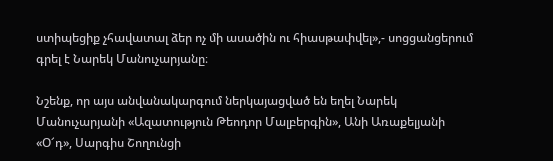ստիպեցիք չհավատալ ձեր ոչ մի ասածին ու հիասթափվել»,- սոցցանցերում գրել է Նարեկ Մանուչարյանը։

Նշենք, որ այս անվանակարգում ներկայացված են եղել Նարեկ Մանուչարյանի «Ազատություն Թեոդոր Մալբերգին», Անի Առաքելյանի «Օ՜դ», Սարգիս Շողունցի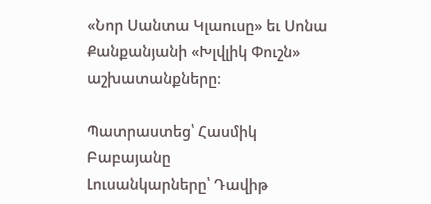«Նոր Սանտա Կլաուսը» եւ Սոնա Քանքանյանի «Խլվլիկ Փուշն» աշխատանքները։

Պատրաստեց՝ Հասմիկ Բաբայանը
Լուսանկարները՝ Դավիթ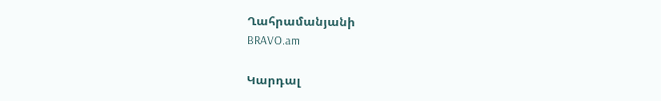Ղահրամանյանի
BRAVO.am

Կարդալ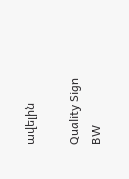ավելին

Quality Sign BW